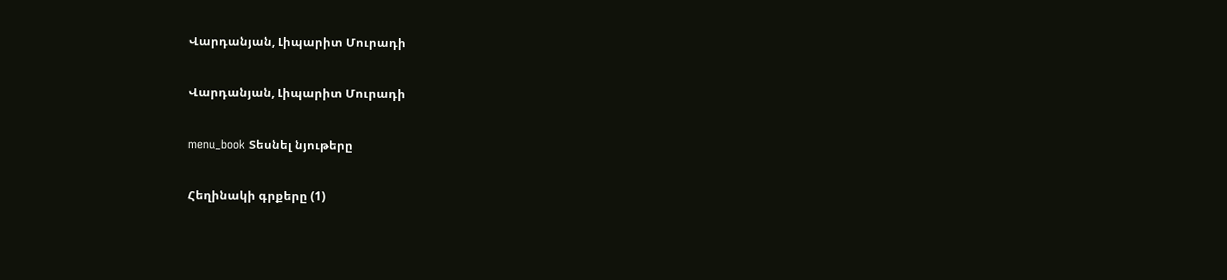Վարդանյան, Լիպարիտ Մուրադի

Վարդանյան, Լիպարիտ Մուրադի

menu_book Տեսնել նյութերը

Հեղինակի գրքերը (1)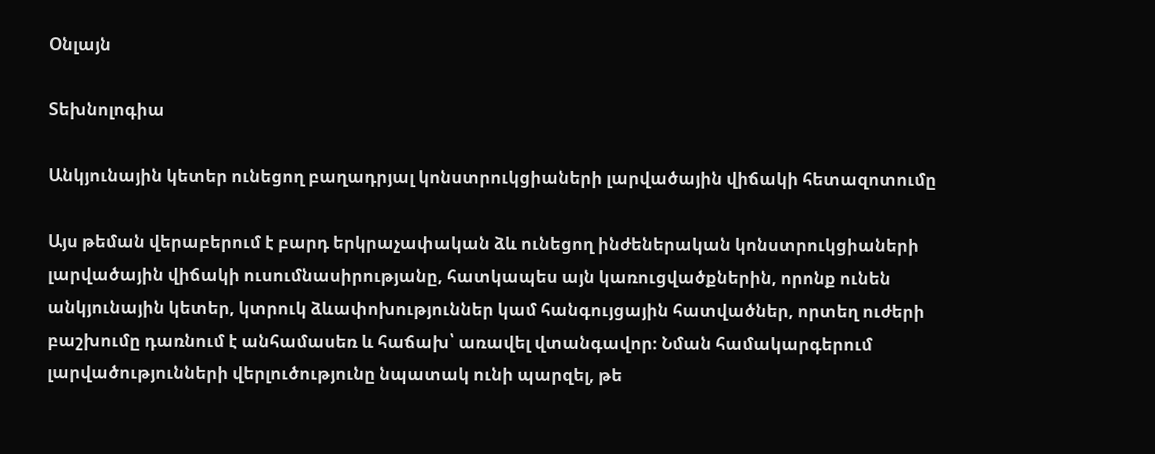Օնլայն

Տեխնոլոգիա

Անկյունային կետեր ունեցող բաղադրյալ կոնստրուկցիաների լարվածային վիճակի հետազոտումը

Այս թեման վերաբերում է բարդ երկրաչափական ձև ունեցող ինժեներական կոնստրուկցիաների լարվածային վիճակի ուսումնասիրությանը, հատկապես այն կառուցվածքներին, որոնք ունեն անկյունային կետեր, կտրուկ ձևափոխություններ կամ հանգույցային հատվածներ, որտեղ ուժերի բաշխումը դառնում է անհամասեռ և հաճախ՝ առավել վտանգավոր։ Նման համակարգերում լարվածությունների վերլուծությունը նպատակ ունի պարզել, թե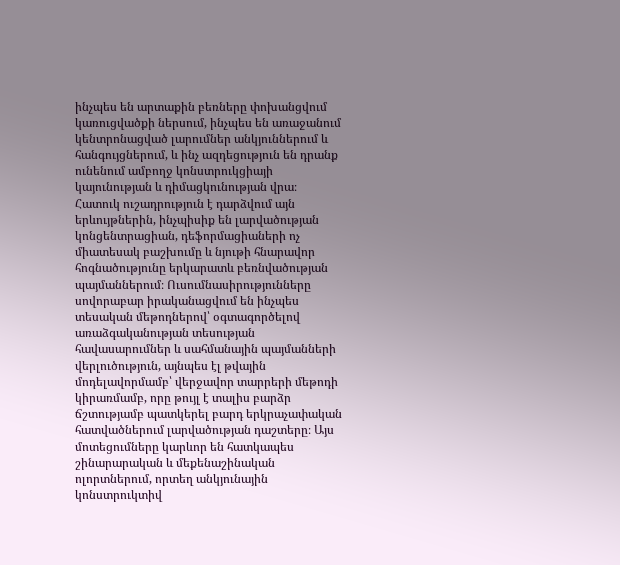ինչպես են արտաքին բեռները փոխանցվում կառուցվածքի ներսում, ինչպես են առաջանում կենտրոնացված լարումներ անկյուններում և հանգույցներում, և ինչ ազդեցություն են դրանք ունենում ամբողջ կոնստրուկցիայի կայունության և դիմացկունության վրա։ Հատուկ ուշադրություն է դարձվում այն երևույթներին, ինչպիսիք են լարվածության կոնցենտրացիան, դեֆորմացիաների ոչ միատեսակ բաշխումը և նյութի հնարավոր հոգնածությունը երկարատև բեռնվածության պայմաններում։ Ուսումնասիրությունները սովորաբար իրականացվում են ինչպես տեսական մեթոդներով՝ օգտագործելով առաձգականության տեսության հավասարումներ և սահմանային պայմանների վերլուծություն, այնպես էլ թվային մոդելավորմամբ՝ վերջավոր տարրերի մեթոդի կիրառմամբ, որը թույլ է տալիս բարձր ճշտությամբ պատկերել բարդ երկրաչափական հատվածներում լարվածության դաշտերը։ Այս մոտեցումները կարևոր են հատկապես շինարարական և մեքենաշինական ոլորտներում, որտեղ անկյունային կոնստրուկտիվ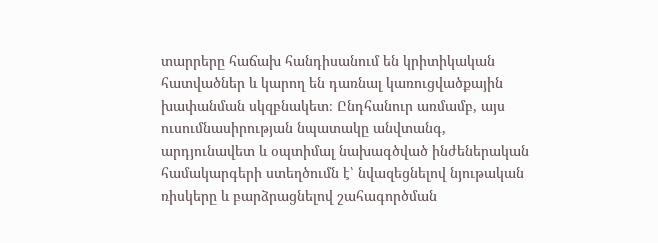տարրերը հաճախ հանդիսանում են կրիտիկական հատվածներ և կարող են դառնալ կառուցվածքային խափանման սկզբնակետ։ Ընդհանուր առմամբ, այս ուսումնասիրության նպատակը անվտանգ, արդյունավետ և օպտիմալ նախագծված ինժեներական համակարգերի ստեղծումն է՝ նվազեցնելով նյութական ռիսկերը և բարձրացնելով շահագործման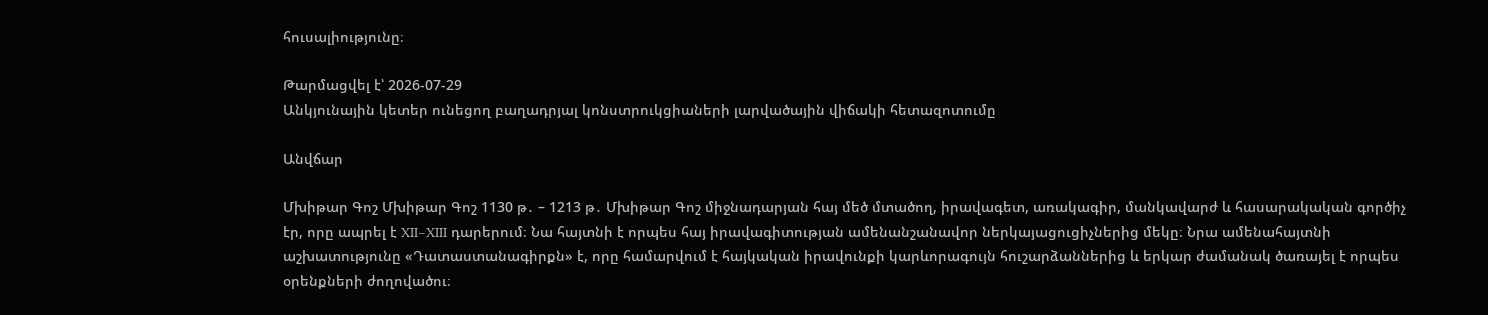հուսալիությունը։

Թարմացվել է՝ 2026-07-29
Անկյունային կետեր ունեցող բաղադրյալ կոնստրուկցիաների լարվածային վիճակի հետազոտումը

Անվճար

Մխիթար Գոշ Մխիթար Գոշ 1130 թ․ – 1213 թ․ Մխիթար Գոշ միջնադարյան հայ մեծ մտածող, իրավագետ, առակագիր, մանկավարժ և հասարակական գործիչ էր, որը ապրել է XII–XIII դարերում։ Նա հայտնի է որպես հայ իրավագիտության ամենանշանավոր ներկայացուցիչներից մեկը։ Նրա ամենահայտնի աշխատությունը «Դատաստանագիրքն» է, որը համարվում է հայկական իրավունքի կարևորագույն հուշարձաններից և երկար ժամանակ ծառայել է որպես օրենքների ժողովածու։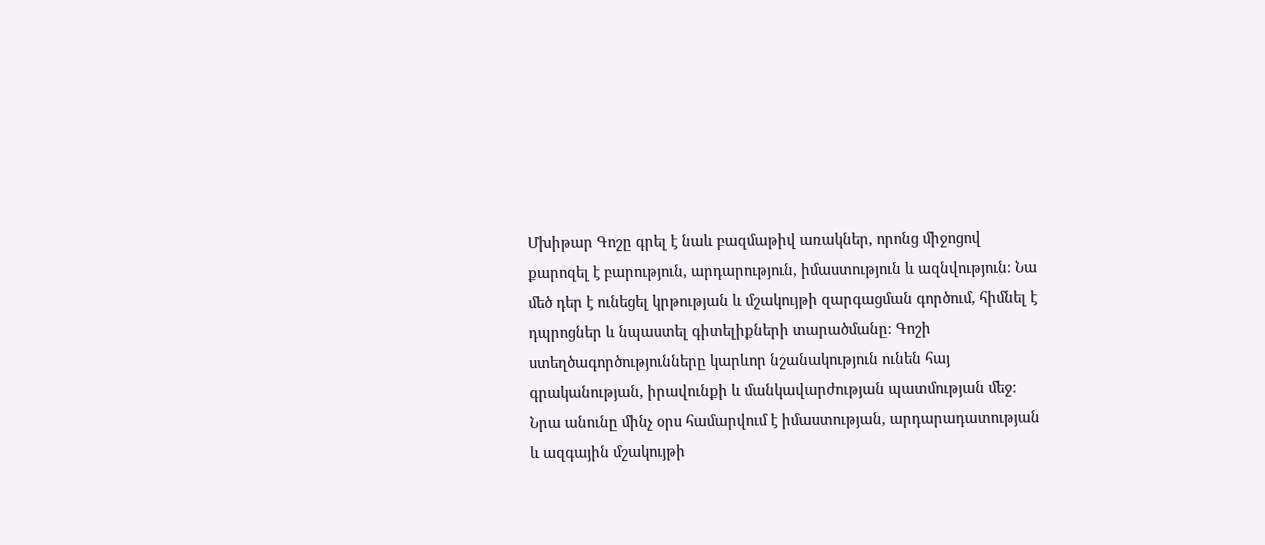Մխիթար Գոշը գրել է նաև բազմաթիվ առակներ, որոնց միջոցով քարոզել է բարություն, արդարություն, իմաստություն և ազնվություն։ Նա մեծ դեր է ունեցել կրթության և մշակույթի զարգացման գործում, հիմնել է դպրոցներ և նպաստել գիտելիքների տարածմանը։ Գոշի ստեղծագործությունները կարևոր նշանակություն ունեն հայ գրականության, իրավունքի և մանկավարժության պատմության մեջ։ Նրա անունը մինչ օրս համարվում է իմաստության, արդարադատության և ազգային մշակույթի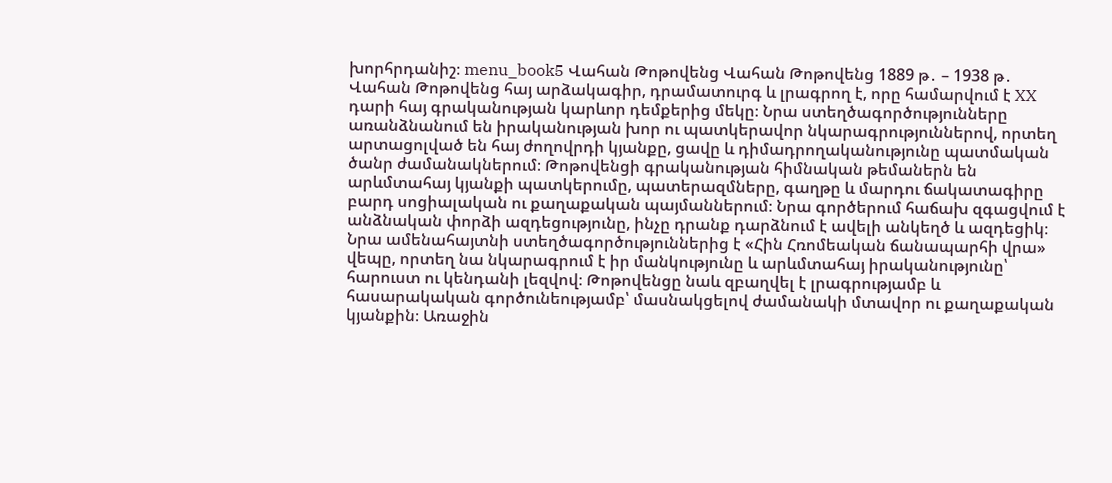խորհրդանիշ։ menu_book5 Վահան Թոթովենց Վահան Թոթովենց 1889 թ․ – 1938 թ․ Վահան Թոթովենց հայ արձակագիր, դրամատուրգ և լրագրող է, որը համարվում է XX դարի հայ գրականության կարևոր դեմքերից մեկը։ Նրա ստեղծագործությունները առանձնանում են իրականության խոր ու պատկերավոր նկարագրություններով, որտեղ արտացոլված են հայ ժողովրդի կյանքը, ցավը և դիմադրողականությունը պատմական ծանր ժամանակներում։ Թոթովենցի գրականության հիմնական թեմաներն են արևմտահայ կյանքի պատկերումը, պատերազմները, գաղթը և մարդու ճակատագիրը բարդ սոցիալական ու քաղաքական պայմաններում։ Նրա գործերում հաճախ զգացվում է անձնական փորձի ազդեցությունը, ինչը դրանք դարձնում է ավելի անկեղծ և ազդեցիկ։ Նրա ամենահայտնի ստեղծագործություններից է «Հին Հռոմեական ճանապարհի վրա» վեպը, որտեղ նա նկարագրում է իր մանկությունը և արևմտահայ իրականությունը՝ հարուստ ու կենդանի լեզվով։ Թոթովենցը նաև զբաղվել է լրագրությամբ և հասարակական գործունեությամբ՝ մասնակցելով ժամանակի մտավոր ու քաղաքական կյանքին։ Առաջին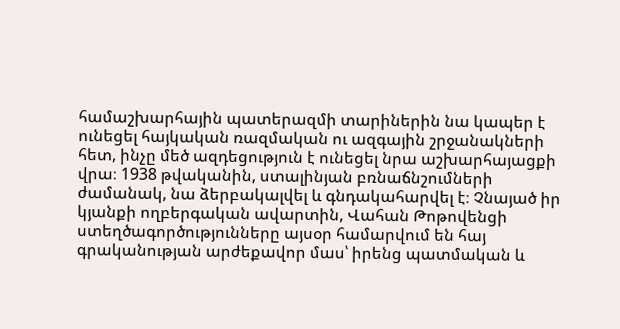համաշխարհային պատերազմի տարիներին նա կապեր է ունեցել հայկական ռազմական ու ազգային շրջանակների հետ, ինչը մեծ ազդեցություն է ունեցել նրա աշխարհայացքի վրա։ 1938 թվականին, ստալինյան բռնաճնշումների ժամանակ, նա ձերբակալվել և գնդակահարվել է։ Չնայած իր կյանքի ողբերգական ավարտին, Վահան Թոթովենցի ստեղծագործությունները այսօր համարվում են հայ գրականության արժեքավոր մաս՝ իրենց պատմական և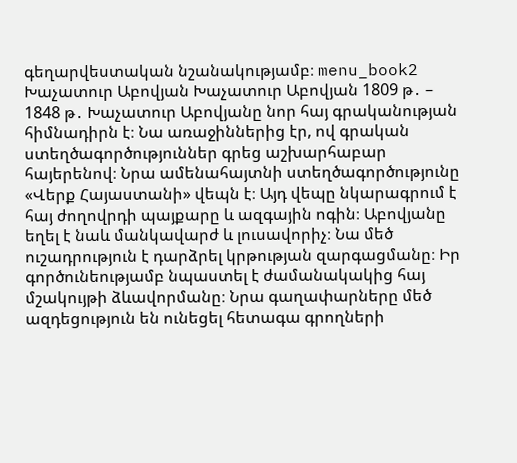գեղարվեստական նշանակությամբ։ menu_book2 Խաչատուր Աբովյան Խաչատուր Աբովյան 1809 թ․ – 1848 թ․ Խաչատուր Աբովյանը նոր հայ գրականության հիմնադիրն է։ Նա առաջիններից էր, ով գրական ստեղծագործություններ գրեց աշխարհաբար հայերենով։ Նրա ամենահայտնի ստեղծագործությունը «Վերք Հայաստանի» վեպն է։ Այդ վեպը նկարագրում է հայ ժողովրդի պայքարը և ազգային ոգին։ Աբովյանը եղել է նաև մանկավարժ և լուսավորիչ։ Նա մեծ ուշադրություն է դարձրել կրթության զարգացմանը։ Իր գործունեությամբ նպաստել է ժամանակակից հայ մշակույթի ձևավորմանը։ Նրա գաղափարները մեծ ազդեցություն են ունեցել հետագա գրողների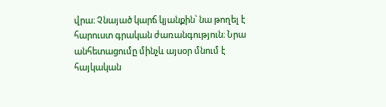վրա։ Չնայած կարճ կյանքին՝ նա թողել է հարուստ գրական ժառանգություն։ Նրա անհետացումը մինչև այսօր մնում է հայկական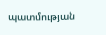պատմության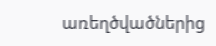առեղծվածներից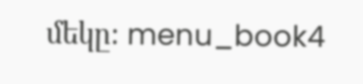մեկը։ menu_book4